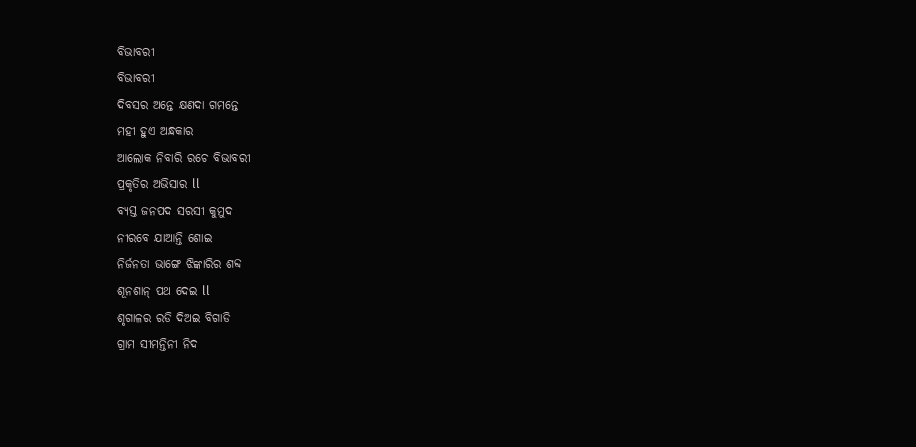ବିଭାବରୀ
ବିଭାବରୀ
ଦିବସର ଅନ୍ତେ କ୍ଷଣଦା ଗମନ୍ତେ
ମହୀ ହୁଏ ଅନ୍ଧକାର
ଆଲୋକ ନିବାରି ରଚେ ବିଭାବରୀ
ପ୍ରକୃତିର ଅଭିସାର ll
ବ୍ୟସ୍ତ ଜନପଦ ସରସୀ କୁମୁଦ
ନୀରବେ ଯାଆନ୍ତି ଶୋଇ
ନିର୍ଜନତା ଭାଙ୍ଗେ ଝିଙ୍କାରିର ଶବ୍ଦ
ଶୂନଶାନ୍ ପଥ ଦେଇ ll
ଶୃଗାଳର ରଡି ଦିଅଇ ବିଗାଡି
ଗ୍ରାମ ସୀମନ୍ତିନୀ ନିଦ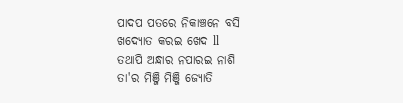ପାଦପ ପତରେ ନିକାଞ୍ଚନେ ବସି
ଖଦ୍ୟୋତ କରଇ ଖେଦ ll
ତଥାପି ଅନ୍ଧାର ନପାରଇ ନାଶି
ତା'ର ମିଞ୍ଜି ମିଞ୍ଜି ଜ୍ୟୋତି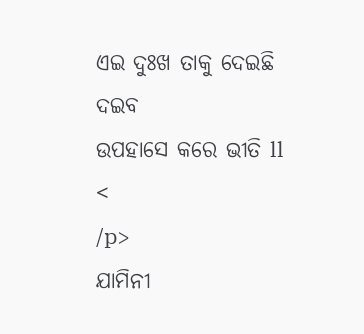ଏଇ ଦୁଃଖ ତାକୁ ଦେଇଛି ଦଇବ
ଉପହାସେ କରେ ଭୀତି ll
<
/p>
ଯାମିନୀ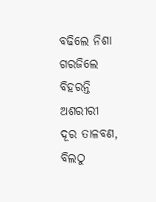ବଢିଲେ ନିଶା ଗରଜିଲେ
ବିହରନ୍ତି ଅଶରୀରୀ
ଦୂର ତାଳବଣ, ବିଲଠୁ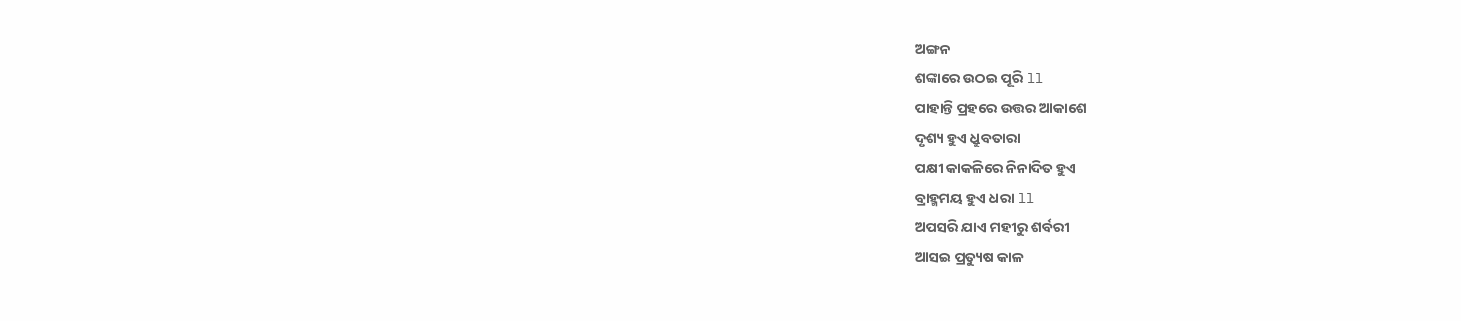ଅଙ୍ଗନ
ଶଙ୍କାରେ ଉଠଇ ପୂରି ll
ପାହାନ୍ତି ପ୍ରହରେ ଉତ୍ତର ଆକାଶେ
ଦୃଶ୍ୟ ହୁଏ ଧ୍ରୁବତାରା
ପକ୍ଷୀ କାକଳିରେ ନିନାଦିତ ହୁଏ
ବ୍ରାହ୍ମମୟ ହୁଏ ଧରା ll
ଅପସରି ଯାଏ ମହୀରୁ ଶର୍ବରୀ
ଆସଇ ପ୍ରତ୍ୟୁଷ କାଳ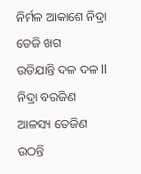ନିର୍ମଳ ଆକାଶେ ନିଦ୍ରା ତେଜି ଖଗ
ଉଡିଯାନ୍ତି ଦଳ ଦଳ ll
ନିଦ୍ରା ବରଜିଣ ଆଳସ୍ୟ ତେଜିଣ
ଉଠନ୍ତି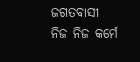ଜଗତବାସୀ
ନିଜ ନିଜ କର୍ମେ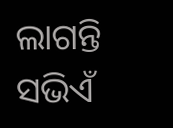ଲାଗନ୍ତି ସଭିଏଁ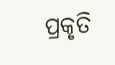ପ୍ରକୃତି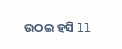ଉଠଇ ହସି ll